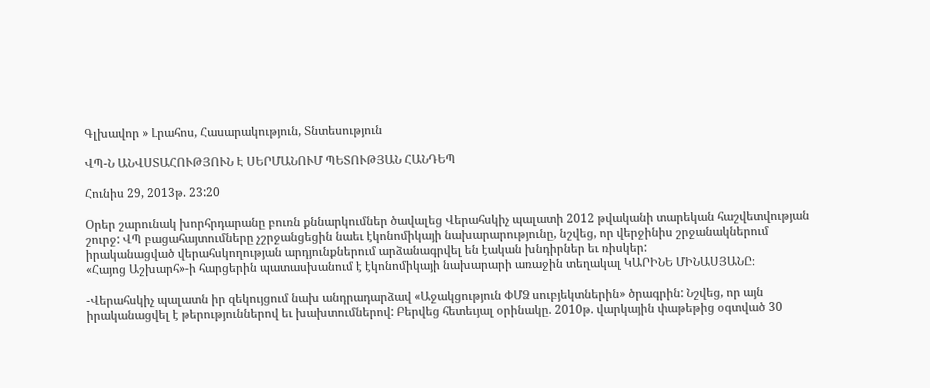Գլխավոր » Լրահոս, Հասարակություն, Տնտեսություն

ՎՊ-Ն ԱՆՎՍՏԱՀՈՒԹՅՈՒՆ Է ՍԵՐՄԱՆՈՒՄ ՊԵՏՈՒԹՅԱՆ ՀԱՆԴԵՊ

Հունիս 29, 2013թ. 23:20

Օրեր շարունակ խորհրդարանը բուռն քննարկումներ ծավալեց Վերահսկիչ պալատի 2012 թվականի տարեկան հաշվետվության շուրջ: ՎՊ բացահայտումները չշրջանցեցին նաեւ էկոնոմիկայի նախարարությունը, նշվեց, որ վերջինիս շրջանակներում իրականացված վերահսկողության արդյունքներում արձանագրվել են էական խնդիրներ եւ ռիսկեր:
«Հայոց Աշխարհ»-ի հարցերին պատասխանում է էկոնոմիկայի նախարարի առաջին տեղակալ ԿԱՐԻՆԵ ՄԻՆԱՍՅԱՆԸ։

-Վերահսկիչ պալատն իր զեկույցում նախ անդրադարձավ «Աջակցություն ՓՄՁ սուբյեկտներին» ծրագրին: Նշվեց, որ այն իրականացվել է թերություններով եւ խախտումներով: Բերվեց հետեւյալ օրինակը. 2010թ. վարկային փաթեթից օգտված 30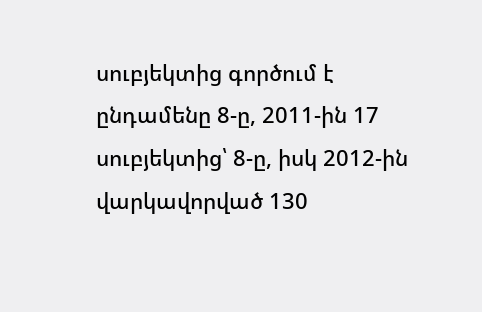սուբյեկտից գործում է ընդամենը 8-ը, 2011-ին 17 սուբյեկտից՝ 8-ը, իսկ 2012-ին վարկավորված 130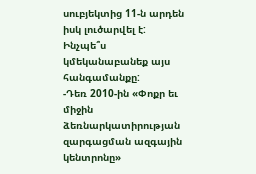սուբյեկտից 11-ն արդեն իսկ լուծարվել է: Ինչպե՞ս կմեկանաբանեք այս հանգամանքը:
-Դեռ 2010-ին «Փոքր եւ միջին ձեռնարկատիրության զարգացման ազգային կենտրոնը»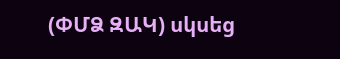(ՓՄՁ ԶԱԿ) սկսեց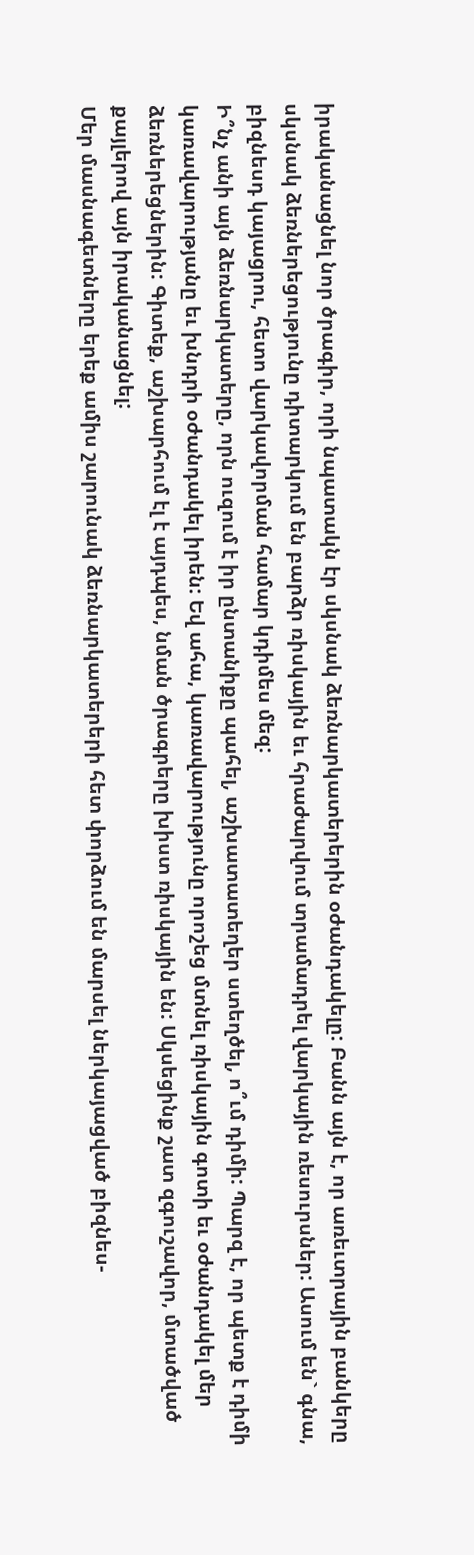իրականացնել նոր ծրագիր, որի նպատակն էր սկսնակ ձեռնարկատերերին օժանդակելը: Բանն այն է, որ առեւտրային բանկերը սկսնակ ձեռներեցությունը դիտարկում են բարձր ռիսկային եւ հրաժարվում տրամադրել վարկային ռեսուրսներ: Ասում են` գնա, բիզնեսդ կայացրու, հետո վարկավորման համար կդիմես մեզ:
Ի՞նչ անի այն ձեռնարկատերը, որն ուզում է իր ընտանիքը պահել, աշխատատեղեր ստեղծել, ո՞ւմ դիմի: Պարզ է, որ պետք է դիմի կառավարությանը եւ խնդրի օժանդակել իրեն: Եվ ահա, կառավարությունը որոշեց մտնել ռիսկային գոտի եւ օժանդակել մեր ձեռներեցներին: Գիտեք, աշխարհում էլ է այդպես, նման ծրագրերը խիստ ռիսկային են: Սկսեցինք շատ զգուշավոր, մտածված քայլերով այն իրականացնել:
Մեր մասնագետները երեք ամիս շարունակ ձեռնարկատերերի հետ փորձում են մարսել ներկայացված բիզնես-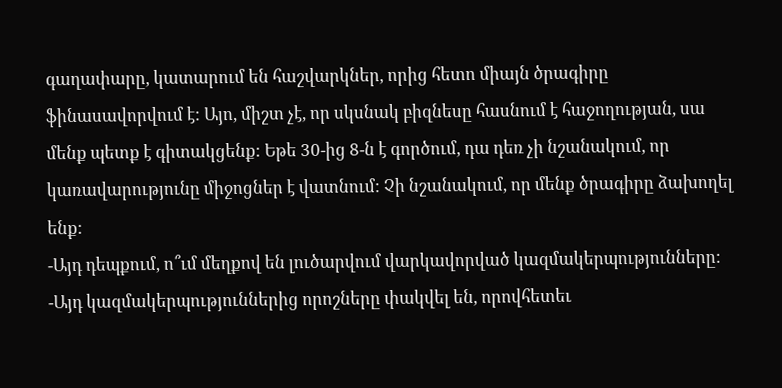գաղափարը, կատարում են հաշվարկներ, որից հետո միայն ծրագիրը ֆինասավորվում է: Այո, միշտ չէ, որ սկսնակ բիզնեսը հասնում է հաջողության, սա մենք պետք է գիտակցենք: Եթե 30-ից 8-ն է գործում, դա դեռ չի նշանակում, որ կառավարությունը միջոցներ է վատնում: Չի նշանակում, որ մենք ծրագիրը ձախողել ենք:
-Այդ դեպքում, ո՞ւմ մեղքով են լուծարվում վարկավորված կազմակերպությունները:
-Այդ կազմակերպություններից որոշները փակվել են, որովհետեւ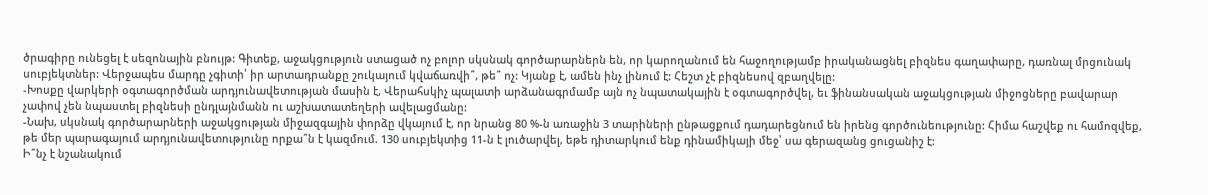ծրագիրը ունեցել է սեզոնային բնույթ: Գիտեք, աջակցություն ստացած ոչ բոլոր սկսնակ գործարարներն են, որ կարողանում են հաջողությամբ իրականացնել բիզնես գաղափարը, դառնալ մրցունակ սուբյեկտներ: Վերջապես մարդը չգիտի՝ իր արտադրանքը շուկայում կվաճառվի՞, թե՞ ոչ: Կյանք է, ամեն ինչ լինում է: Հեշտ չէ բիզնեսով զբաղվելը:
-Խոսքը վարկերի օգտագործման արդյունավետության մասին է, Վերահսկիչ պալատի արձանագրմամբ այն ոչ նպատակային է օգտագործվել, եւ ֆինանսական աջակցության միջոցները բավարար չափով չեն նպաստել բիզնեսի ընդլայնմանն ու աշխատատեղերի ավելացմանը:
-Նախ, սկսնակ գործարարների աջակցության միջազգային փորձը վկայում է, որ նրանց 80 %-ն առաջին 3 տարիների ընթացքում դադարեցնում են իրենց գործունեությունը: Հիմա հաշվեք ու համոզվեք, թե մեր պարագայում արդյունավետությունը որքա՞ն է կազմում. 130 սուբյեկտից 11-ն է լուծարվել, եթե դիտարկում ենք դինամիկայի մեջ՝ սա գերազանց ցուցանիշ է:
Ի՞նչ է նշանակում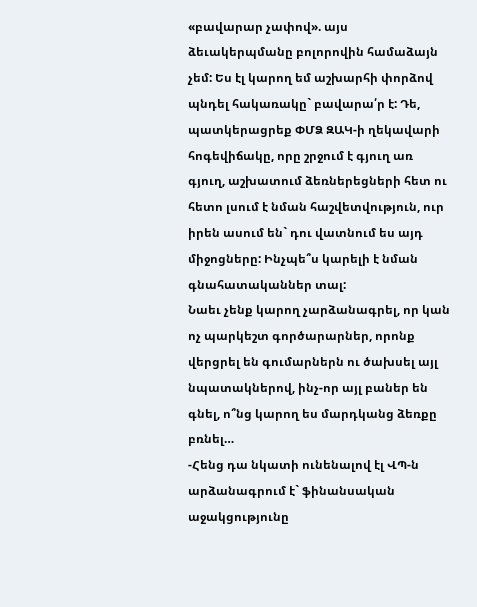«բավարար չափով». այս ձեւակերպմանը բոլորովին համաձայն չեմ: Ես էլ կարող եմ աշխարհի փորձով պնդել հակառակը` բավարա՛ր է: Դե, պատկերացրեք ՓՄՁ ԶԱԿ-ի ղեկավարի հոգեվիճակը, որը շրջում է գյուղ առ գյուղ, աշխատում ձեռներեցների հետ ու հետո լսում է նման հաշվետվություն, ուր իրեն ասում են` դու վատնում ես այդ միջոցները: Ինչպե՞ս կարելի է նման գնահատականներ տալ:
Նաեւ չենք կարող չարձանագրել, որ կան ոչ պարկեշտ գործարարներ, որոնք վերցրել են գումարներն ու ծախսել այլ նպատակներով, ինչ-որ այլ բաներ են գնել, ո՞նց կարող ես մարդկանց ձեռքը բռնել…
-Հենց դա նկատի ունենալով էլ ՎՊ-ն արձանագրում է` ֆինանսական աջակցությունը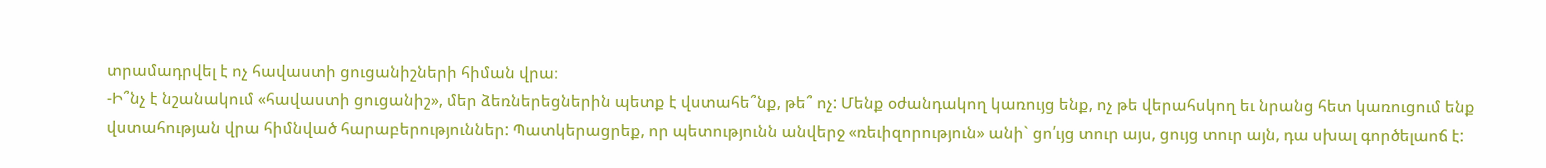տրամադրվել է ոչ հավաստի ցուցանիշների հիման վրա։
-Ի՞նչ է նշանակում «հավաստի ցուցանիշ», մեր ձեռներեցներին պետք է վստահե՞նք, թե՞ ոչ: Մենք օժանդակող կառույց ենք, ոչ թե վերահսկող եւ նրանց հետ կառուցում ենք վստահության վրա հիմնված հարաբերություններ: Պատկերացրեք, որ պետությունն անվերջ «ռեւիզորություն» անի` ցո՛ւյց տուր այս, ցույց տուր այն, դա սխալ գործելաոճ է: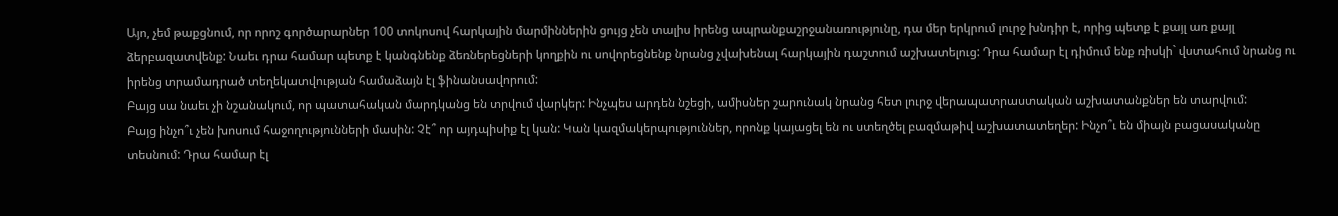Այո, չեմ թաքցնում, որ որոշ գործարարներ 100 տոկոսով հարկային մարմիններին ցույց չեն տալիս իրենց ապրանքաշրջանառությունը, դա մեր երկրում լուրջ խնդիր է, որից պետք է քայլ առ քայլ ձերբազատվենք: Նաեւ դրա համար պետք է կանգնենք ձեռներեցների կողքին ու սովորեցնենք նրանց չվախենալ հարկային դաշտում աշխատելուց: Դրա համար էլ դիմում ենք ռիսկի` վստահում նրանց ու իրենց տրամադրած տեղեկատվության համաձայն էլ ֆինանսավորում:
Բայց սա նաեւ չի նշանակում, որ պատահական մարդկանց են տրվում վարկեր: Ինչպես արդեն նշեցի, ամիսներ շարունակ նրանց հետ լուրջ վերապատրաստական աշխատանքներ են տարվում:
Բայց ինչո՞ւ չեն խոսում հաջողությունների մասին: Չէ՞ որ այդպիսիք էլ կան: Կան կազմակերպություններ, որոնք կայացել են ու ստեղծել բազմաթիվ աշխատատեղեր: Ինչո՞ւ են միայն բացասականը տեսնում: Դրա համար էլ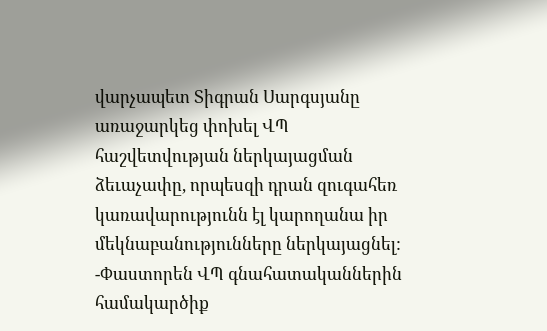վարչապետ Տիգրան Սարգսյանը առաջարկեց փոխել ՎՊ հաշվետվության ներկայացման ձեւաչափը, որպեսզի դրան զուգահեռ կառավարությունն էլ կարողանա իր մեկնաբանությունները ներկայացնել:
-Փաստորեն ՎՊ գնահատականներին համակարծիք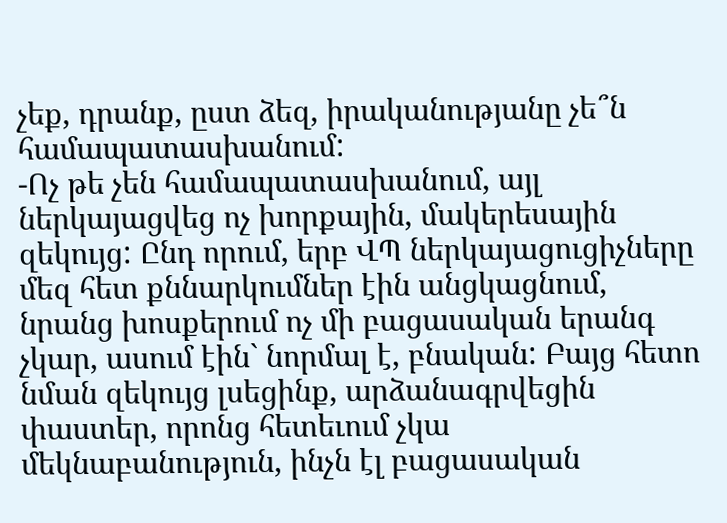չեք, դրանք, ըստ ձեզ, իրականությանը չե՞ն համապատասխանում:
-Ոչ թե չեն համապատասխանում, այլ ներկայացվեց ոչ խորքային, մակերեսային զեկույց: Ընդ որում, երբ ՎՊ ներկայացուցիչները մեզ հետ քննարկումներ էին անցկացնում, նրանց խոսքերում ոչ մի բացասական երանգ չկար, ասում էին` նորմալ է, բնական: Բայց հետո նման զեկույց լսեցինք, արձանագրվեցին փաստեր, որոնց հետեւում չկա մեկնաբանություն, ինչն էլ բացասական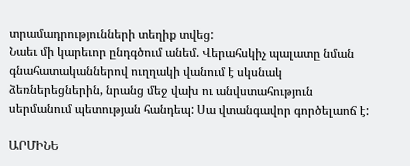տրամադրությունների տեղիք տվեց:
Նաեւ մի կարեւոր ընդգծում անեմ. Վերահսկիչ պալատը նման գնահատականներով ուղղակի վանում է սկսնակ ձեռներեցներին, նրանց մեջ վախ ու անվստահություն սերմանում պետության հանդեպ: Սա վտանգավոր գործելաոճ է:

ԱՐՄԻՆԵ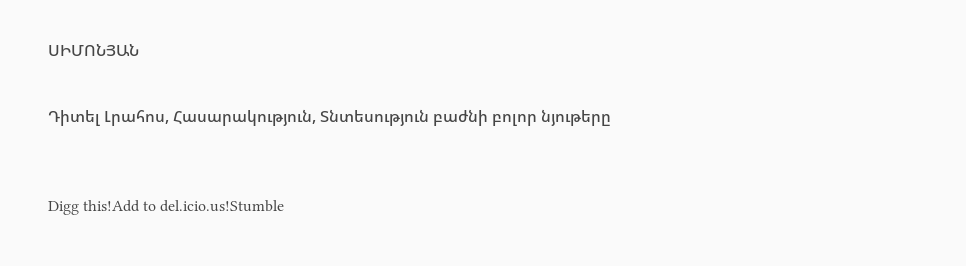ՍԻՄՈՆՅԱՆ


Դիտել Լրահոս, Հասարակություն, Տնտեսություն բաժնի բոլոր նյութերը



Digg this!Add to del.icio.us!Stumble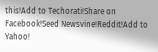this!Add to Techorati!Share on Facebook!Seed Newsvine!Reddit!Add to Yahoo!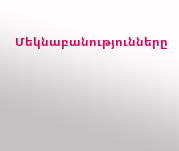Մեկնաբանությունները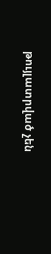թույլատրված չեն